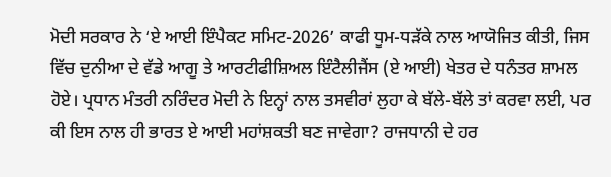ਮੋਦੀ ਸਰਕਾਰ ਨੇ ‘ਏ ਆਈ ਇੰਪੈਕਟ ਸਮਿਟ-2026’ ਕਾਫੀ ਧੂਮ-ਧੜੱਕੇ ਨਾਲ ਆਯੋਜਿਤ ਕੀਤੀ, ਜਿਸ ਵਿੱਚ ਦੁਨੀਆ ਦੇ ਵੱਡੇ ਆਗੂ ਤੇ ਆਰਟੀਫੀਸ਼ਿਅਲ ਇੰਟੈਲੀਜੈਂਸ (ਏ ਆਈ) ਖੇਤਰ ਦੇ ਧਨੰਤਰ ਸ਼ਾਮਲ ਹੋਏ। ਪ੍ਰਧਾਨ ਮੰਤਰੀ ਨਰਿੰਦਰ ਮੋਦੀ ਨੇ ਇਨ੍ਹਾਂ ਨਾਲ ਤਸਵੀਰਾਂ ਲੁਹਾ ਕੇ ਬੱਲੇ-ਬੱਲੇ ਤਾਂ ਕਰਵਾ ਲਈ, ਪਰ ਕੀ ਇਸ ਨਾਲ ਹੀ ਭਾਰਤ ਏ ਆਈ ਮਹਾਂਸ਼ਕਤੀ ਬਣ ਜਾਵੇਗਾ? ਰਾਜਧਾਨੀ ਦੇ ਹਰ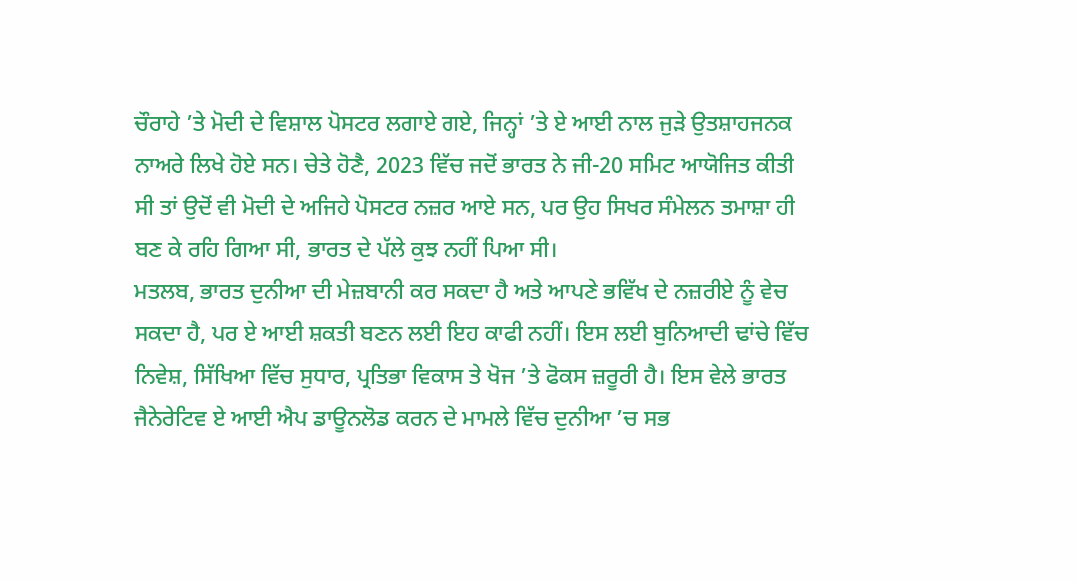ਚੌਰਾਹੇ ’ਤੇ ਮੋਦੀ ਦੇ ਵਿਸ਼ਾਲ ਪੋਸਟਰ ਲਗਾਏ ਗਏ, ਜਿਨ੍ਹਾਂ ’ਤੇ ਏ ਆਈ ਨਾਲ ਜੁੜੇ ਉਤਸ਼ਾਹਜਨਕ ਨਾਅਰੇ ਲਿਖੇ ਹੋਏ ਸਨ। ਚੇਤੇ ਹੋਣੈ, 2023 ਵਿੱਚ ਜਦੋਂ ਭਾਰਤ ਨੇ ਜੀ-20 ਸਮਿਟ ਆਯੋਜਿਤ ਕੀਤੀ ਸੀ ਤਾਂ ਉਦੋਂ ਵੀ ਮੋਦੀ ਦੇ ਅਜਿਹੇ ਪੋਸਟਰ ਨਜ਼ਰ ਆਏ ਸਨ, ਪਰ ਉਹ ਸਿਖਰ ਸੰਮੇਲਨ ਤਮਾਸ਼ਾ ਹੀ ਬਣ ਕੇ ਰਹਿ ਗਿਆ ਸੀ, ਭਾਰਤ ਦੇ ਪੱਲੇ ਕੁਝ ਨਹੀਂ ਪਿਆ ਸੀ।
ਮਤਲਬ, ਭਾਰਤ ਦੁਨੀਆ ਦੀ ਮੇਜ਼ਬਾਨੀ ਕਰ ਸਕਦਾ ਹੈ ਅਤੇ ਆਪਣੇ ਭਵਿੱਖ ਦੇ ਨਜ਼ਰੀਏ ਨੂੰ ਵੇਚ ਸਕਦਾ ਹੈ, ਪਰ ਏ ਆਈ ਸ਼ਕਤੀ ਬਣਨ ਲਈ ਇਹ ਕਾਫੀ ਨਹੀਂ। ਇਸ ਲਈ ਬੁਨਿਆਦੀ ਢਾਂਚੇ ਵਿੱਚ ਨਿਵੇਸ਼, ਸਿੱਖਿਆ ਵਿੱਚ ਸੁਧਾਰ, ਪ੍ਰਤਿਭਾ ਵਿਕਾਸ ਤੇ ਖੋਜ ’ਤੇ ਫੋਕਸ ਜ਼ਰੂਰੀ ਹੈ। ਇਸ ਵੇਲੇ ਭਾਰਤ ਜੈਨੇਰੇਟਿਵ ਏ ਆਈ ਐਪ ਡਾਊਨਲੋਡ ਕਰਨ ਦੇ ਮਾਮਲੇ ਵਿੱਚ ਦੁਨੀਆ ’ਚ ਸਭ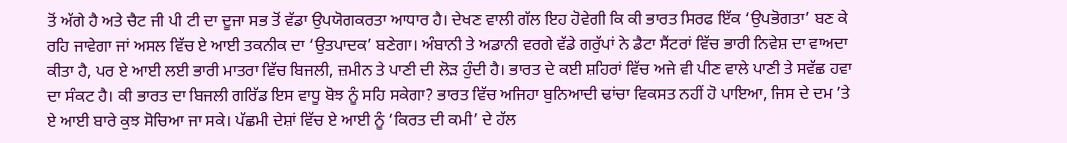ਤੋਂ ਅੱਗੇ ਹੈ ਅਤੇ ਚੈਟ ਜੀ ਪੀ ਟੀ ਦਾ ਦੂਜਾ ਸਭ ਤੋਂ ਵੱਡਾ ਉਪਯੋਗਕਰਤਾ ਆਧਾਰ ਹੈ। ਦੇਖਣ ਵਾਲੀ ਗੱਲ ਇਹ ਹੋਵੇਗੀ ਕਿ ਕੀ ਭਾਰਤ ਸਿਰਫ ਇੱਕ ‘ਉਪਭੋਗਤਾ’ ਬਣ ਕੇ ਰਹਿ ਜਾਵੇਗਾ ਜਾਂ ਅਸਲ ਵਿੱਚ ਏ ਆਈ ਤਕਨੀਕ ਦਾ ‘ਉਤਪਾਦਕ’ ਬਣੇਗਾ। ਅੰਬਾਨੀ ਤੇ ਅਡਾਨੀ ਵਰਗੇ ਵੱਡੇ ਗਰੁੱਪਾਂ ਨੇ ਡੈਟਾ ਸੈਂਟਰਾਂ ਵਿੱਚ ਭਾਰੀ ਨਿਵੇਸ਼ ਦਾ ਵਾਅਦਾ ਕੀਤਾ ਹੈ, ਪਰ ਏ ਆਈ ਲਈ ਭਾਰੀ ਮਾਤਰਾ ਵਿੱਚ ਬਿਜਲੀ, ਜ਼ਮੀਨ ਤੇ ਪਾਣੀ ਦੀ ਲੋੜ ਹੁੰਦੀ ਹੈ। ਭਾਰਤ ਦੇ ਕਈ ਸ਼ਹਿਰਾਂ ਵਿੱਚ ਅਜੇ ਵੀ ਪੀਣ ਵਾਲੇ ਪਾਣੀ ਤੇ ਸਵੱਛ ਹਵਾ ਦਾ ਸੰਕਟ ਹੈ। ਕੀ ਭਾਰਤ ਦਾ ਬਿਜਲੀ ਗਰਿੱਡ ਇਸ ਵਾਧੂ ਬੋਝ ਨੂੰ ਸਹਿ ਸਕੇਗਾ? ਭਾਰਤ ਵਿੱਚ ਅਜਿਹਾ ਬੁਨਿਆਦੀ ਢਾਂਚਾ ਵਿਕਸਤ ਨਹੀਂ ਹੋ ਪਾਇਆ, ਜਿਸ ਦੇ ਦਮ ’ਤੇ ਏ ਆਈ ਬਾਰੇ ਕੁਝ ਸੋਚਿਆ ਜਾ ਸਕੇ। ਪੱਛਮੀ ਦੇਸ਼ਾਂ ਵਿੱਚ ਏ ਆਈ ਨੂੰ ‘ਕਿਰਤ ਦੀ ਕਮੀ’ ਦੇ ਹੱਲ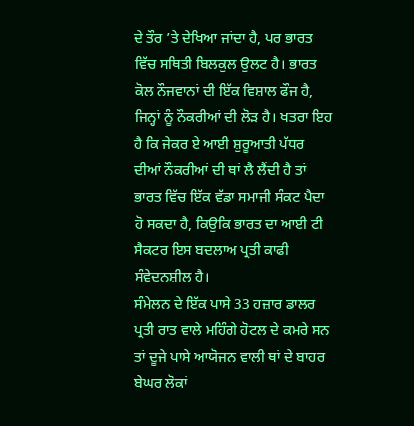ਦੇ ਤੌਰ ’ਤੇ ਦੇਖਿਆ ਜਾਂਦਾ ਹੈ, ਪਰ ਭਾਰਤ ਵਿੱਚ ਸਥਿਤੀ ਬਿਲਕੁਲ ਉਲਟ ਹੈ। ਭਾਰਤ ਕੋਲ ਨੌਜਵਾਨਾਂ ਦੀ ਇੱਕ ਵਿਸ਼ਾਲ ਫੌਜ ਹੈ, ਜਿਨ੍ਹਾਂ ਨੂੰ ਨੌਕਰੀਆਂ ਦੀ ਲੋੜ ਹੈ। ਖਤਰਾ ਇਹ ਹੈ ਕਿ ਜੇਕਰ ਏ ਆਈ ਸ਼ੁਰੂਆਤੀ ਪੱਧਰ ਦੀਆਂ ਨੌਕਰੀਆਂ ਦੀ ਥਾਂ ਲੈ ਲੈਂਦੀ ਹੈ ਤਾਂ ਭਾਰਤ ਵਿੱਚ ਇੱਕ ਵੱਡਾ ਸਮਾਜੀ ਸੰਕਟ ਪੈਦਾ ਹੋ ਸਕਦਾ ਹੈ, ਕਿਉਕਿ ਭਾਰਤ ਦਾ ਆਈ ਟੀ ਸੈਕਟਰ ਇਸ ਬਦਲਾਅ ਪ੍ਰਤੀ ਕਾਫੀ ਸੰਵੇਦਨਸ਼ੀਲ ਹੈ।
ਸੰਮੇਲਨ ਦੇ ਇੱਕ ਪਾਸੇ 33 ਹਜ਼ਾਰ ਡਾਲਰ ਪ੍ਰਤੀ ਰਾਤ ਵਾਲੇ ਮਹਿੰਗੇ ਹੋਟਲ ਦੇ ਕਮਰੇ ਸਨ ਤਾਂ ਦੂਜੇ ਪਾਸੇ ਆਯੋਜਨ ਵਾਲੀ ਥਾਂ ਦੇ ਬਾਹਰ ਬੇਘਰ ਲੋਕਾਂ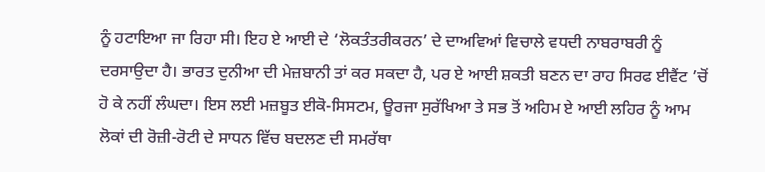ਨੂੰ ਹਟਾਇਆ ਜਾ ਰਿਹਾ ਸੀ। ਇਹ ਏ ਆਈ ਦੇ ‘ਲੋਕਤੰਤਰੀਕਰਨ’ ਦੇ ਦਾਅਵਿਆਂ ਵਿਚਾਲੇ ਵਧਦੀ ਨਾਬਰਾਬਰੀ ਨੂੰ ਦਰਸਾਉਦਾ ਹੈ। ਭਾਰਤ ਦੁਨੀਆ ਦੀ ਮੇਜ਼ਬਾਨੀ ਤਾਂ ਕਰ ਸਕਦਾ ਹੈ, ਪਰ ਏ ਆਈ ਸ਼ਕਤੀ ਬਣਨ ਦਾ ਰਾਹ ਸਿਰਫ ਈਵੈਂਟ ’ਚੋਂ ਹੋ ਕੇ ਨਹੀਂ ਲੰਘਦਾ। ਇਸ ਲਈ ਮਜ਼ਬੂਤ ਈਕੋ-ਸਿਸਟਮ, ਊਰਜਾ ਸੁਰੱਖਿਆ ਤੇ ਸਭ ਤੋਂ ਅਹਿਮ ਏ ਆਈ ਲਹਿਰ ਨੂੰ ਆਮ ਲੋਕਾਂ ਦੀ ਰੋਜ਼ੀ-ਰੋਟੀ ਦੇ ਸਾਧਨ ਵਿੱਚ ਬਦਲਣ ਦੀ ਸਮਰੱਥਾ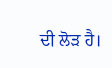ਦੀ ਲੋੜ ਹੈ।